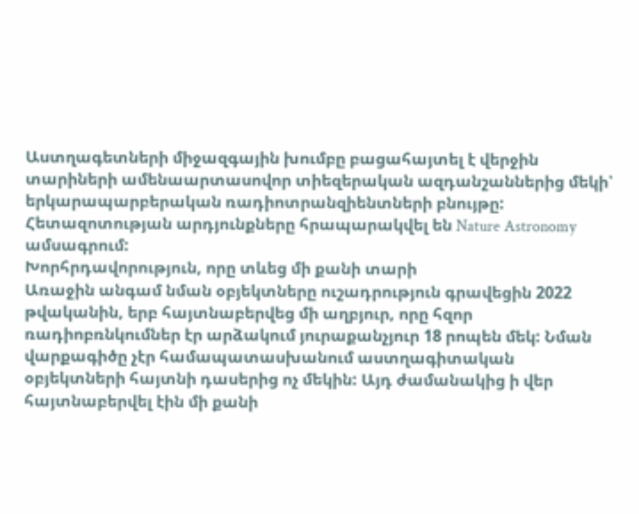Աստղագետների միջազգային խումբը բացահայտել է վերջին տարիների ամենաարտասովոր տիեզերական ազդանշաններից մեկի՝ երկարապարբերական ռադիոտրանզիենտների բնույթը: Հետազոտության արդյունքները հրապարակվել են Nature Astronomy ամսագրում:
Խորհրդավորություն, որը տևեց մի քանի տարի
Առաջին անգամ նման օբյեկտները ուշադրություն գրավեցին 2022 թվականին, երբ հայտնաբերվեց մի աղբյուր, որը հզոր ռադիոբռնկումներ էր արձակում յուրաքանչյուր 18 րոպեն մեկ: Նման վարքագիծը չէր համապատասխանում աստղագիտական օբյեկտների հայտնի դասերից ոչ մեկին: Այդ ժամանակից ի վեր հայտնաբերվել էին մի քանի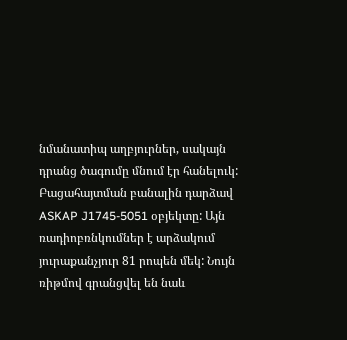նմանատիպ աղբյուրներ, սակայն դրանց ծագումը մնում էր հանելուկ:
Բացահայտման բանալին դարձավ ASKAP J1745-5051 օբյեկտը: Այն ռադիոբռնկումներ է արձակում յուրաքանչյուր 81 րոպեն մեկ: Նույն ռիթմով գրանցվել են նաև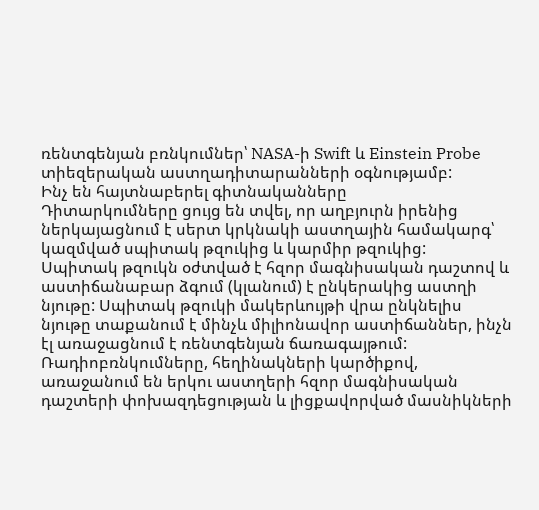ռենտգենյան բռնկումներ՝ NASA-ի Swift և Einstein Probe տիեզերական աստղադիտարանների օգնությամբ:
Ինչ են հայտնաբերել գիտնականները
Դիտարկումները ցույց են տվել, որ աղբյուրն իրենից ներկայացնում է սերտ կրկնակի աստղային համակարգ՝ կազմված սպիտակ թզուկից և կարմիր թզուկից:
Սպիտակ թզուկն օժտված է հզոր մագնիսական դաշտով և աստիճանաբար ձգում (կլանում) է ընկերակից աստղի նյութը: Սպիտակ թզուկի մակերևույթի վրա ընկնելիս նյութը տաքանում է մինչև միլիոնավոր աստիճաններ, ինչն էլ առաջացնում է ռենտգենյան ճառագայթում: Ռադիոբռնկումները, հեղինակների կարծիքով, առաջանում են երկու աստղերի հզոր մագնիսական դաշտերի փոխազդեցության և լիցքավորված մասնիկների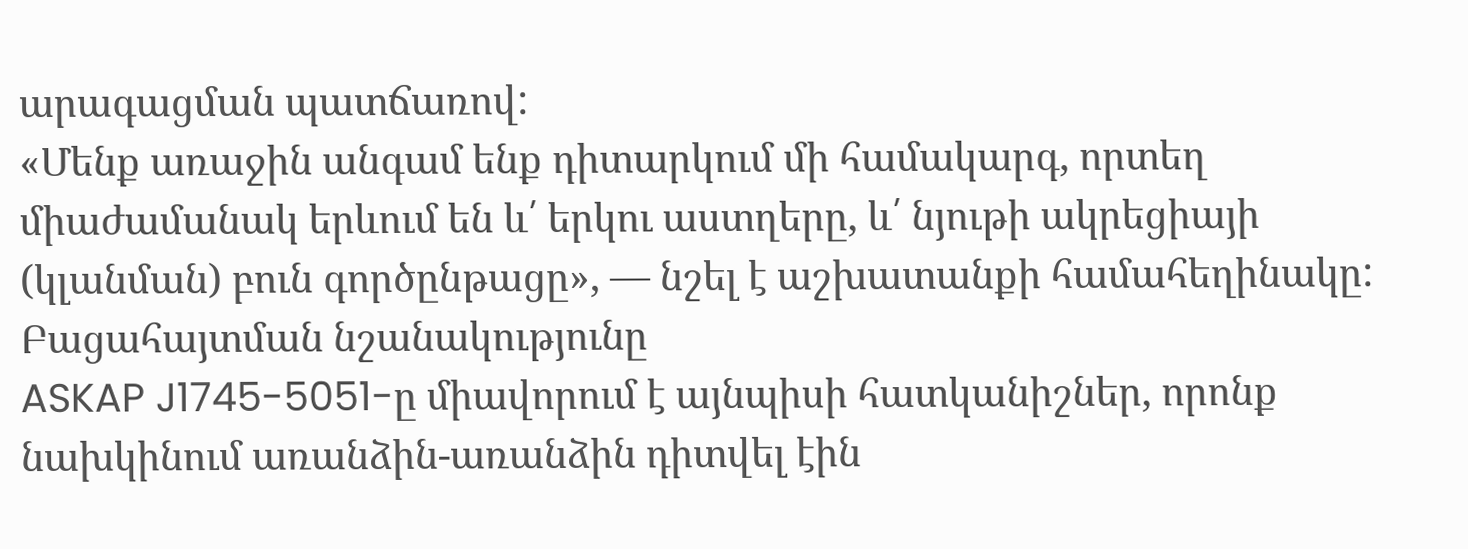արագացման պատճառով:
«Մենք առաջին անգամ ենք դիտարկում մի համակարգ, որտեղ միաժամանակ երևում են և՛ երկու աստղերը, և՛ նյութի ակրեցիայի (կլանման) բուն գործընթացը», — նշել է աշխատանքի համահեղինակը:
Բացահայտման նշանակությունը
ASKAP J1745-5051-ը միավորում է այնպիսի հատկանիշներ, որոնք նախկինում առանձին-առանձին դիտվել էին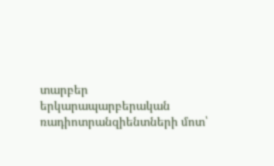տարբեր երկարապարբերական ռադիոտրանզիենտների մոտ՝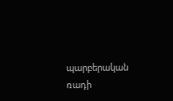պարբերական ռադի